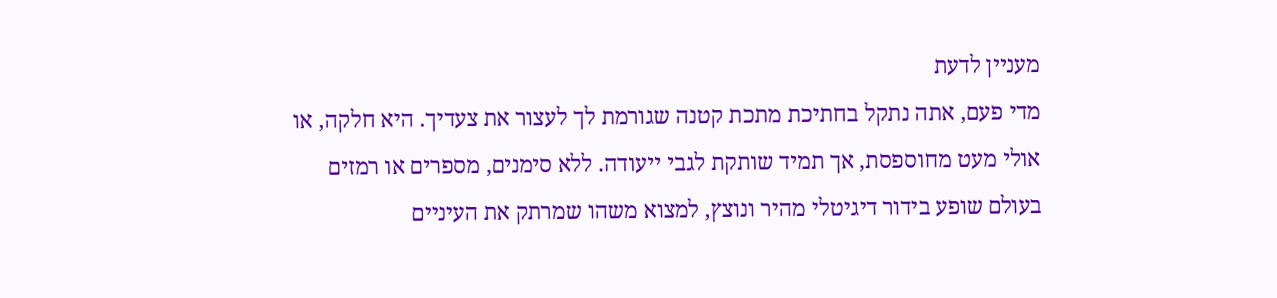מעניין לדעת
מדי פעם, אתה נתקל בחתיכת מתכת קטנה שגורמת לך לעצור את צעדיך. היא חלקה, או אולי מעט מחוספסת, אך תמיד שותקת לגבי ייעודה. ללא סימנים, מספרים או רמזים
בעולם שופע בידור דיגיטלי מהיר ונוצץ, למצוא משהו שמרתק את העיניים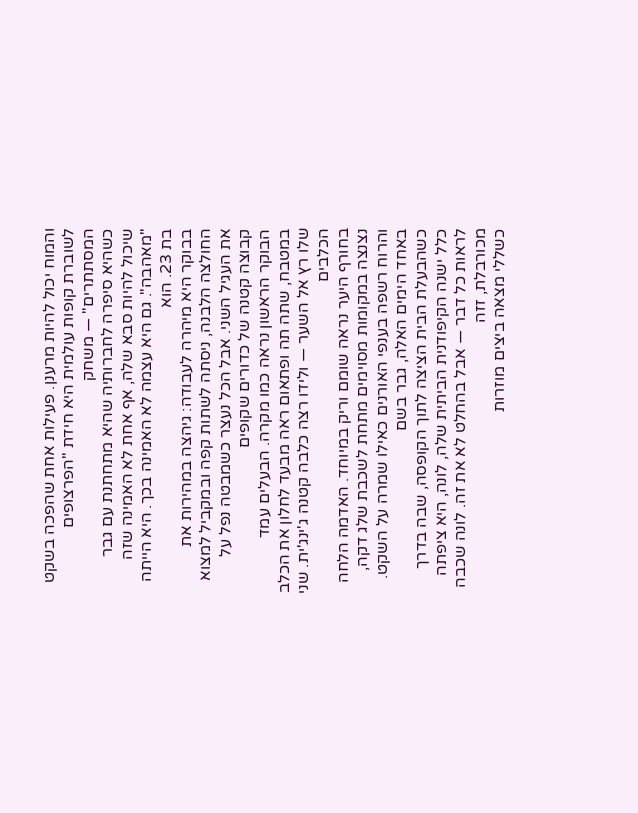והמוח יכול להיות מרענן. פעילות אחת שהפכה בשקט לשוברת קופות עולמית היא חידת "הפרצופים המסתתרים" — משחק
כשהיא סיפרה לחברותיה שהיא מתחתנת עם גבר שיכול להיות סבא שלה, אף אחת לא האמינה שזה "מאהבה". גם היא עצמה לא האמינה בכך. היא הייתה בת 23. הוא
בבוקר היא מיהרה לעבודה: גיהצה במהירות את החולצה הלבנה, ניסתה לשתות קפה ובמקביל למצוא את העגיל השני. אבל הכל נעצר כשמבטה נפל על קבוצה קטנה של כדורים שקופים
הבוקר הראשון נראה כמו מקרה. הבעלים עמד במטבח, שתה תה ופתאום ראה מבעד לחלון את הכלב שלו רץ אל השער — ולידו רצה כלבה קטנה ג'ינג'ית. שני הכלבים
בחורף היער נראה שומם וריק במיוחד. האדמה הלחה נצנצה במקומות מסוימים מתחת לשכבת שלג דקה, והרוח רשפה בענפי האורנים כאילו שמרה על השקט. באחד הימים האלה, גבר בשם
כשהבעלת הבית הציצה לתוך הקופסה, שבה בדרך כלל ישנה הקיפודנית הביתית שלה, לונה, היא ציפתה לראות כל דבר — אבל בהחלט לא את זה. לונה שכבה מכורבלת, זזה
כשללי מצאה ביצים מוזרות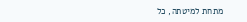מתחת למיטתה, כל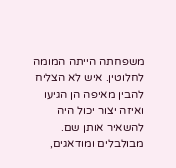משפחתה הייתה המומה לחלוטין. איש לא הצליח להבין מאיפה הן הגיעו ואיזה יצור יכול היה להשאיר אותן שם. מבולבלים ומודאגים,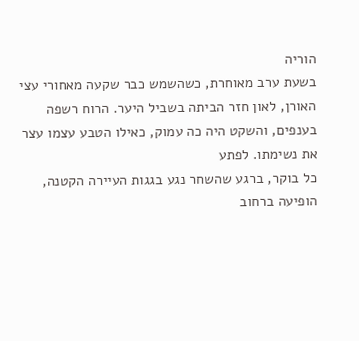הוריה
בשעת ערב מאוחרת, כשהשמש כבר שקעה מאחורי עצי האורן, לאון חזר הביתה בשביל היער. הרוח רשפה בענפים, והשקט היה כה עמוק, כאילו הטבע עצמו עצר את נשימתו. לפתע
כל בוקר, ברגע שהשחר נגע בגגות העיירה הקטנה, הופיעה ברחוב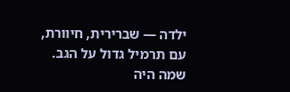ילדה — שברירית, חיוורת, עם תרמיל גדול על הגב. שמה היה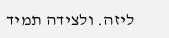ליזה. ולצידה תמיד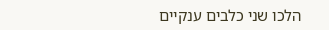הלכו שני כלבים ענקיים